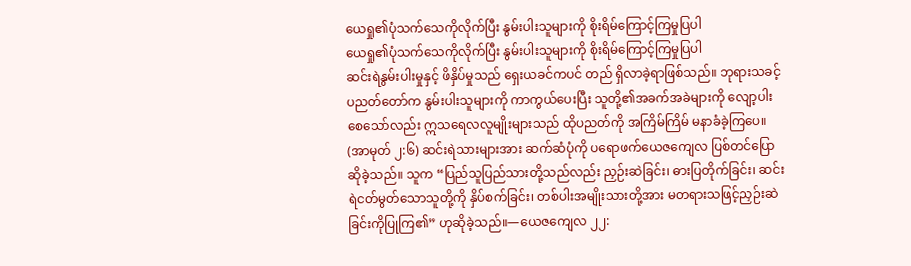ယေရှု၏ပုံသက်သေကိုလိုက်ပြီး နွမ်းပါးသူများကို စိုးရိမ်ကြောင့်ကြမှုပြပါ
ယေရှု၏ပုံသက်သေကိုလိုက်ပြီး နွမ်းပါးသူများကို စိုးရိမ်ကြောင့်ကြမှုပြပါ
ဆင်းရဲနွမ်းပါးမှုနှင့် ဖိနှိပ်မှုသည် ရှေးယခင်ကပင် တည် ရှိလာခဲ့ရာဖြစ်သည်။ ဘုရားသခင့်ပညတ်တော်က နွမ်းပါးသူများကို ကာကွယ်ပေးပြီး သူတို့၏အခက်အခဲများကို လျော့ပါးစေသော်လည်း ဣသရေလလူမျိုးများသည် ထိုပညတ်ကို အကြိမ်ကြိမ် မနာခံခဲ့ကြပေ။ (အာမုတ် ၂:၆) ဆင်းရဲသားများအား ဆက်ဆံပုံကို ပရောဖက်ယေဇကျေလ ပြစ်တင်ပြောဆိုခဲ့သည်။ သူက “ပြည်သူပြည်သားတို့သည်လည်း ညှဉ်းဆဲခြင်း၊ ဓားပြတိုက်ခြင်း၊ ဆင်းရဲငတ်မွတ်သောသူတို့ကို နှိပ်စက်ခြင်း၊ တစ်ပါးအမျိုးသားတို့အား မတရားသဖြင့်ညှဉ်းဆဲခြင်းကိုပြုကြ၏” ဟုဆိုခဲ့သည်။—ယေဇကျေလ ၂၂: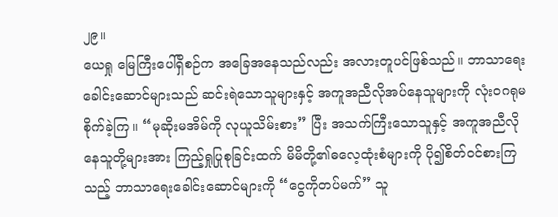၂၉။
ယေရှု မြေကြီးပေါ်ရှိစဉ်က အခြေအနေသည်လည်း အလားတူပင်ဖြစ်သည်။ ဘာသာရေးခေါင်းဆောင်များသည် ဆင်းရဲသောသူများနှင့် အကူအညီလိုအပ်နေသူများကို လုံးဝဂရုမစိုက်ခဲ့ကြ။ “မုဆိုးမအိမ်ကို လုယူသိမ်းစား” ပြီး အသက်ကြီးသောသူနှင့် အကူအညီလိုနေသူတို့များအား ကြည့်ရှုပြုစုခြင်းထက် မိမိတို့၏ဓလေ့ထုံးစံများကို ပို၍စိတ်ဝင်စားကြသည့် ဘာသာရေးခေါင်းဆောင်များကို “ငွေကိုတပ်မက်” သူ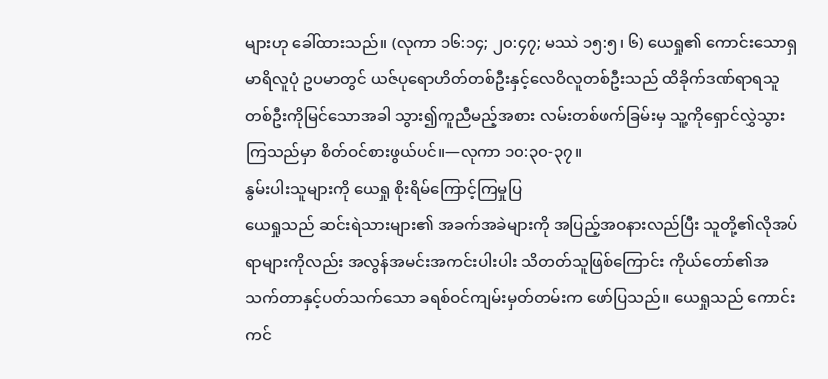များဟု ခေါ်ထားသည်။ (လုကာ ၁၆:၁၄; ၂၀:၄၇; မဿဲ ၁၅:၅၊ ၆) ယေရှု၏ ကောင်းသောရှမာရိလူပုံ ဥပမာတွင် ယဇ်ပုရောဟိတ်တစ်ဦးနှင့်လေဝိလူတစ်ဦးသည် ထိခိုက်ဒဏ်ရာရသူတစ်ဦးကိုမြင်သောအခါ သွား၍ကူညီမည့်အစား လမ်းတစ်ဖက်ခြမ်းမှ သူ့ကိုရှောင်လွှဲသွားကြသည်မှာ စိတ်ဝင်စားဖွယ်ပင်။—လုကာ ၁၀:၃၀-၃၇။
နွမ်းပါးသူများကို ယေရှု စိုးရိမ်ကြောင့်ကြမှုပြ
ယေရှုသည် ဆင်းရဲသားများ၏ အခက်အခဲများကို အပြည့်အဝနားလည်ပြီး သူတို့၏လိုအပ်ရာများကိုလည်း အလွန်အမင်းအကင်းပါးပါး သိတတ်သူဖြစ်ကြောင်း ကိုယ်တော်၏အသက်တာနှင့်ပတ်သက်သော ခရစ်ဝင်ကျမ်းမှတ်တမ်းက ဖော်ပြသည်။ ယေရှုသည် ကောင်းကင်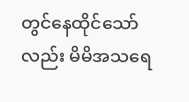တွင်နေထိုင်သော်လည်း မိမိအသရေ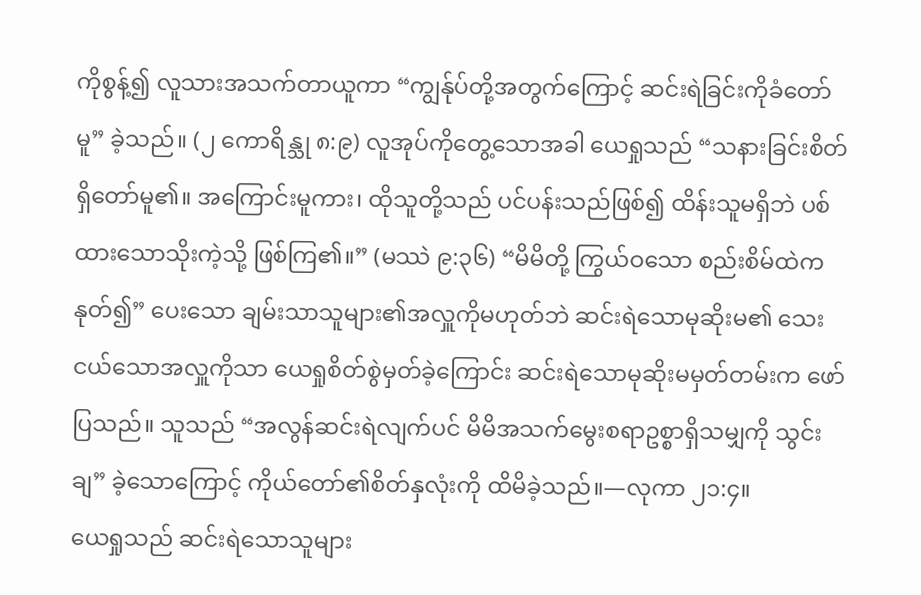ကိုစွန့်၍ လူသားအသက်တာယူကာ “ကျွန်ုပ်တို့အတွက်ကြောင့် ဆင်းရဲခြင်းကိုခံတော်မူ” ခဲ့သည်။ (၂ ကောရိန္သု ၈:၉) လူအုပ်ကိုတွေ့သောအခါ ယေရှုသည် “သနားခြင်းစိတ်ရှိတော်မူ၏။ အကြောင်းမူကား၊ ထိုသူတို့သည် ပင်ပန်းသည်ဖြစ်၍ ထိန်းသူမရှိဘဲ ပစ်ထားသောသိုးကဲ့သို့ ဖြစ်ကြ၏။” (မဿဲ ၉:၃၆) “မိမိတို့ ကြွယ်ဝသော စည်းစိမ်ထဲကနုတ်၍” ပေးသော ချမ်းသာသူများ၏အလှူကိုမဟုတ်ဘဲ ဆင်းရဲသောမုဆိုးမ၏ သေးငယ်သောအလှူကိုသာ ယေရှုစိတ်စွဲမှတ်ခဲ့ကြောင်း ဆင်းရဲသောမုဆိုးမမှတ်တမ်းက ဖော်ပြသည်။ သူသည် “အလွန်ဆင်းရဲလျက်ပင် မိမိအသက်မွေးစရာဥစ္စာရှိသမျှကို သွင်းချ” ခဲ့သောကြောင့် ကိုယ်တော်၏စိတ်နှလုံးကို ထိမိခဲ့သည်။—လုကာ ၂၁:၄။
ယေရှုသည် ဆင်းရဲသောသူများ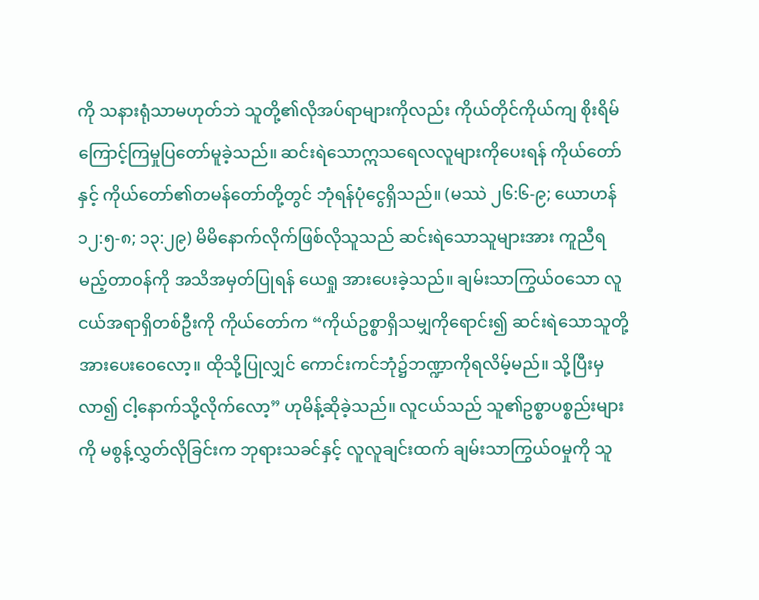ကို သနားရုံသာမဟုတ်ဘဲ သူတို့၏လိုအပ်ရာများကိုလည်း ကိုယ်တိုင်ကိုယ်ကျ စိုးရိမ်ကြောင့်ကြမှုပြတော်မူခဲ့သည်။ ဆင်းရဲသောဣသရေလလူများကိုပေးရန် ကိုယ်တော်နှင့် ကိုယ်တော်၏တမန်တော်တို့တွင် ဘုံရန်ပုံငွေရှိသည်။ (မဿဲ ၂၆:၆-၉; ယောဟန် ၁၂:၅-၈; ၁၃:၂၉) မိမိနောက်လိုက်ဖြစ်လိုသူသည် ဆင်းရဲသောသူများအား ကူညီရမည့်တာဝန်ကို အသိအမှတ်ပြုရန် ယေရှု အားပေးခဲ့သည်။ ချမ်းသာကြွယ်ဝသော လူငယ်အရာရှိတစ်ဦးကို ကိုယ်တော်က “ကိုယ်ဥစ္စာရှိသမျှကိုရောင်း၍ ဆင်းရဲသောသူတို့အားပေးဝေလော့။ ထိုသို့ပြုလျှင် ကောင်းကင်ဘုံ၌ဘဏ္ဍာကိုရလိမ့်မည်။ သို့ပြီးမှလာ၍ ငါ့နောက်သို့လိုက်လော့” ဟုမိန့်ဆိုခဲ့သည်။ လူငယ်သည် သူ၏ဥစ္စာပစ္စည်းများကို မစွန့်လွှတ်လိုခြင်းက ဘုရားသခင်နှင့် လူလူချင်းထက် ချမ်းသာကြွယ်ဝမှုကို သူ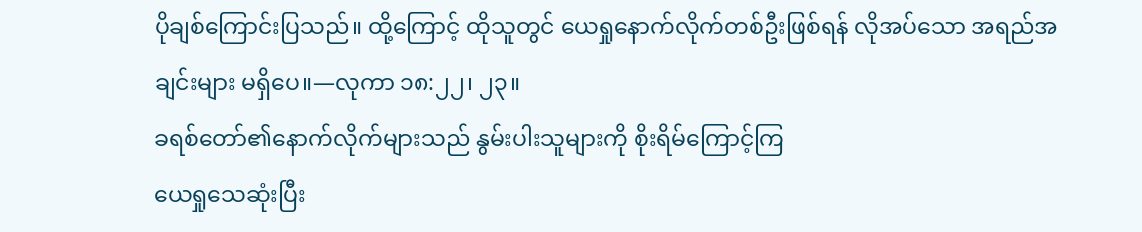ပိုချစ်ကြောင်းပြသည်။ ထို့ကြောင့် ထိုသူတွင် ယေရှုနောက်လိုက်တစ်ဦးဖြစ်ရန် လိုအပ်သော အရည်အချင်းများ မရှိပေ။—လုကာ ၁၈:၂၂၊ ၂၃။
ခရစ်တော်၏နောက်လိုက်များသည် နွမ်းပါးသူများကို စိုးရိမ်ကြောင့်ကြ
ယေရှုသေဆုံးပြီး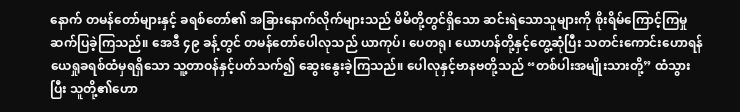နောက် တမန်တော်များနှင့် ခရစ်တော်၏ အခြားနောက်လိုက်များသည် မိမိတို့တွင်ရှိသော ဆင်းရဲသောသူများကို စိုးရိမ်ကြောင့်ကြမှုဆက်ပြခဲ့ကြသည်။ အေဒီ ၄၉ ခန့်တွင် တမန်တော်ပေါလုသည် ယာကုပ်၊ ပေတရု၊ ယောဟန်တို့နှင့်တွေ့ဆုံပြီး သတင်းကောင်းဟောရန် ယေရှုခရစ်ထံမှရရှိသော သူ့တာဝန်နှင့်ပတ်သက်၍ ဆွေးနွေးခဲ့ကြသည်။ ပေါလုနှင့်ဗာနဗတို့သည် “တစ်ပါးအမျိုးသားတို့” ထံသွားပြီး သူတို့၏ဟော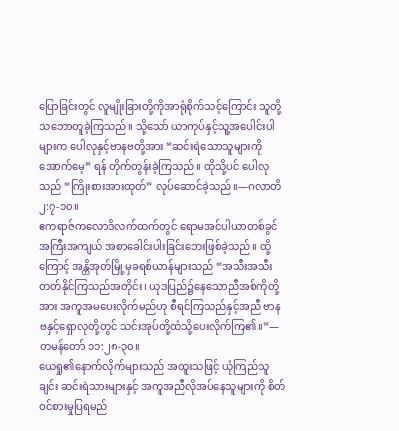ပြောခြင်းတွင် လူမျိုးခြားတို့ကိုအာရုံစိုက်သင့်ကြောင်း သူတို့သဘောတူခဲ့ကြသည်။ သို့သော် ယာကုပ်နှင့်သူ့အပေါင်းပါများက ပေါလုနှင့်ဗာနဗတို့အား “ဆင်းရဲသောသူများကိုအောက်မေ့” ရန် တိုက်တွန်းခဲ့ကြသည်။ ထိုသို့ပင် ပေါလုသည် “ကြိုးစားအားထုတ်” လုပ်ဆောင်ခဲ့သည်။—ဂလာတိ ၂:၇-၁၀။
ဧကရာဇ်ကလောဒိလက်ထက်တွင် ရောမအင်ပါယာတစ်ခွင် အကြီးအကျယ် အစာခေါင်းပါးခြင်းဘေးဖြစ်ခဲ့သည်။ ထို့ကြောင့် အန္တိအုတ်မြို့မှခရစ်ယာန်များသည် “အသီးအသီးတတ်နိုင်ကြသည်အတိုင်း၊ ယုဒပြည်၌နေသောညီအစ်ကိုတို့အား အကူအမပေးလိုက်မည်ဟု စီရင်ကြသည်နှင့်အညီ ဗာနဗနှင့်ရှောလုတို့တွင် သင်းအုပ်တို့ထံသို့ပေးလိုက်ကြ၏။”—တမန်တော် ၁၁:၂၈-၃၀။
ယေရှု၏နောက်လိုက်များသည် အထူးသဖြင့် ယုံကြည်သူချင်း ဆင်းရဲသားများနှင့် အကူအညီလိုအပ်နေသူများကို စိတ်ဝင်စားမှုပြရမည်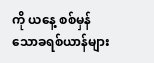ကို ယနေ့ စစ်မှန်သောခရစ်ယာန်များ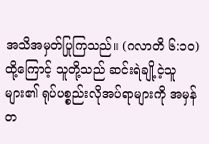အသိအမှတ်ပြုကြသည်။ (ဂလာတိ ၆:၁၀) ထို့ကြောင့် သူတို့သည် ဆင်းရဲချို့ငဲ့သူများ၏ ရုပ်ပစ္စည်းလိုအပ်ရာများကို အမှန်တ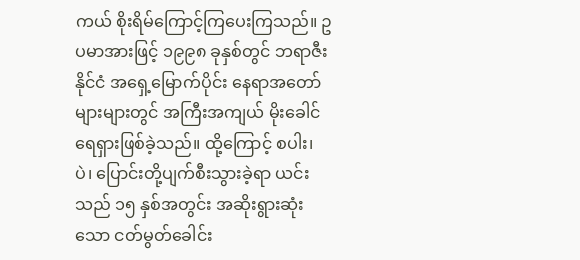ကယ် စိုးရိမ်ကြောင့်ကြပေးကြသည်။ ဥပမာအားဖြင့် ၁၉၉၈ ခုနှစ်တွင် ဘရာဇီးနိုင်ငံ အရှေ့မြောက်ပိုင်း နေရာအတော်များများတွင် အကြီးအကျယ် မိုးခေါင်ရေရှားဖြစ်ခဲ့သည်။ ထို့ကြောင့် စပါး၊ ပဲ၊ ပြောင်းတို့ပျက်စီးသွားခဲ့ရာ ယင်းသည် ၁၅ နှစ်အတွင်း အဆိုးရွားဆုံးသော ငတ်မွတ်ခေါင်း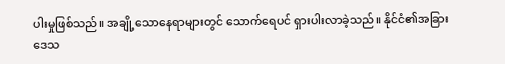ပါးမှုဖြစ်သည်။ အချို့သောနေရာများတွင် သောက်ရေပင် ရှားပါးလာခဲ့သည်။ နိုင်ငံ၏အခြားဒေသ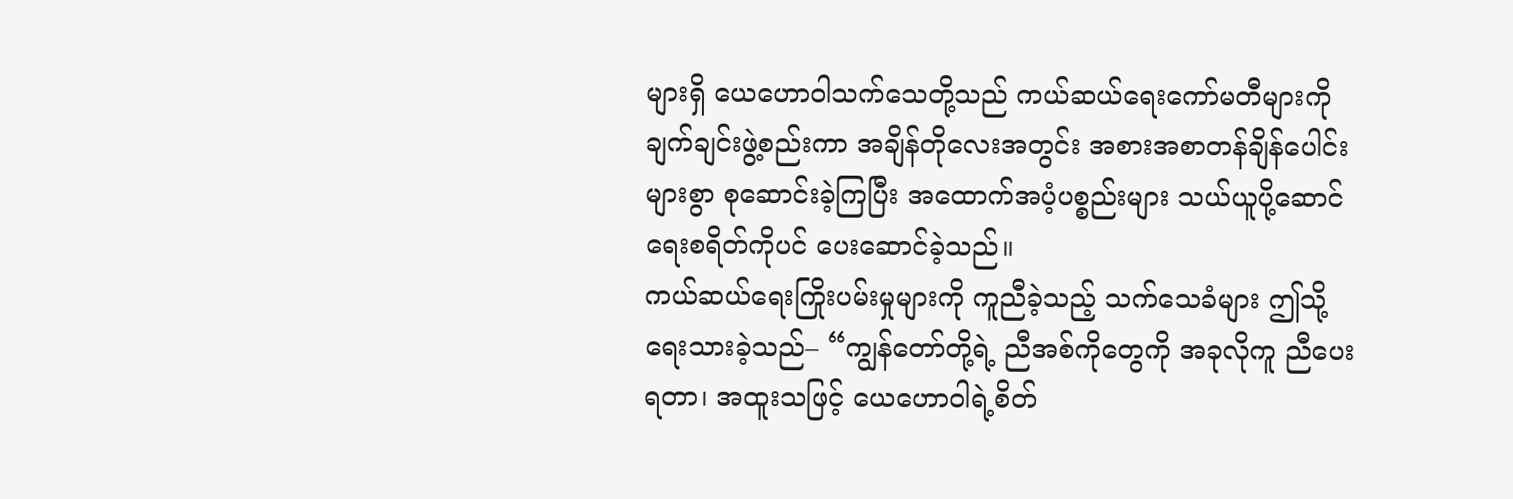များရှိ ယေဟောဝါသက်သေတို့သည် ကယ်ဆယ်ရေးကော်မတီများကို ချက်ချင်းဖွဲ့စည်းကာ အချိန်တိုလေးအတွင်း အစားအစာတန်ချိန်ပေါင်းများစွာ စုဆောင်းခဲ့ကြပြီး အထောက်အပံ့ပစ္စည်းများ သယ်ယူပို့ဆောင်ရေးစရိတ်ကိုပင် ပေးဆောင်ခဲ့သည်။
ကယ်ဆယ်ရေးကြိုးပမ်းမှုများကို ကူညီခဲ့သည့် သက်သေခံများ ဤသို့ရေးသားခဲ့သည်– “ကျွန်တော်တို့ရဲ့ ညီအစ်ကိုတွေကို အခုလိုကူ ညီပေးရတာ၊ အထူးသဖြင့် ယေဟောဝါရဲ့စိတ်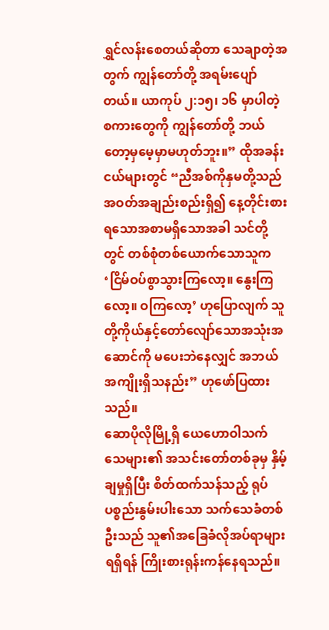ရွှင်လန်းစေတယ်ဆိုတာ သေချာတဲ့အတွက် ကျွန်တော်တို့ အရမ်းပျော်တယ်။ ယာကုပ် ၂:၁၅၊ ၁၆ မှာပါတဲ့စကားတွေကို ကျွန်တော်တို့ ဘယ်တော့မှမေ့မှာမဟုတ်ဘူး။” ထိုအခန်းငယ်များတွင် “ညီအစ်ကိုနှမတို့သည် အဝတ်အချည်းစည်းရှိ၍ နေ့တိုင်းစားရသောအစာမရှိသောအခါ သင်တို့တွင် တစ်စုံတစ်ယောက်သောသူက ‘ငြိမ်ဝပ်စွာသွားကြလော့။ နွေးကြလော့။ ဝကြလော့’ ဟုပြောလျက် သူတို့ကိုယ်နှင့်တော်လျော်သောအသုံးအဆောင်ကို မပေးဘဲနေလျှင် အဘယ်အကျိုးရှိသနည်း” ဟုဖော်ပြထားသည်။
ဆောပိုလိုမြို့ရှိ ယေဟောဝါသက်သေများ၏ အသင်းတော်တစ်ခုမှ နှိမ့်ချမှုရှိပြီး စိတ်ထက်သန်သည့် ရုပ်ပစ္စည်းနွမ်းပါးသော သက်သေခံတစ်ဦးသည် သူ၏အခြေခံလိုအပ်ရာများရရှိရန် ကြိုးစားရုန်းကန်နေရသည်။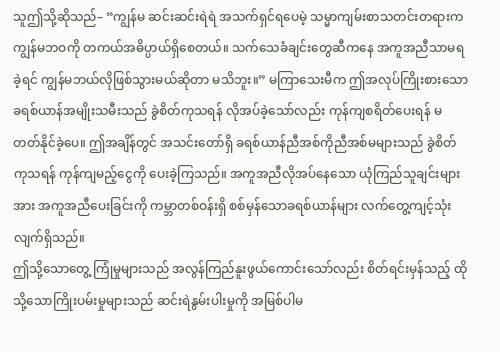သူဤသို့ဆိုသည်– “ကျွန်မ ဆင်းဆင်းရဲရဲ အသက်ရှင်ရပေမဲ့ သမ္မာကျမ်းစာသတင်းတရားက ကျွန်မဘဝကို တကယ်အဓိပ္ပာယ်ရှိစေတယ်။ သက်သေခံချင်းတွေဆီကနေ အကူအညီသာမရခဲ့ရင် ကျွန်မဘယ်လိုဖြစ်သွားမယ်ဆိုတာ မသိဘူး။” မကြာသေးမီက ဤအလုပ်ကြိုးစားသော ခရစ်ယာန်အမျိုးသမီးသည် ခွဲစိတ်ကုသရန် လိုအပ်ခဲ့သော်လည်း ကုန်ကျစရိတ်ပေးရန် မတတ်နိုင်ခဲ့ပေ။ ဤအချိန်တွင် အသင်းတော်ရှိ ခရစ်ယာန်ညီအစ်ကိုညီအစ်မများသည် ခွဲစိတ်ကုသရန် ကုန်ကျမည့်ငွေကို ပေးခဲ့ကြသည်။ အကူအညီလိုအပ်နေသော ယုံကြည်သူချင်းများအား အကူအညီပေးခြင်းကို ကမ္ဘာတစ်ဝန်းရှိ စစ်မှန်သောခရစ်ယာန်များ လက်တွေ့ကျင့်သုံးလျက်ရှိသည်။
ဤသို့သောတွေ့ ကြုံမှုများသည် အလွန်ကြည်နူးဖွယ်ကောင်းသော်လည်း စိတ်ရင်းမှန်သည့် ထိုသို့သောကြိုးပမ်းမှုများသည် ဆင်းရဲနွမ်းပါးမှုကို အမြစ်ပါမ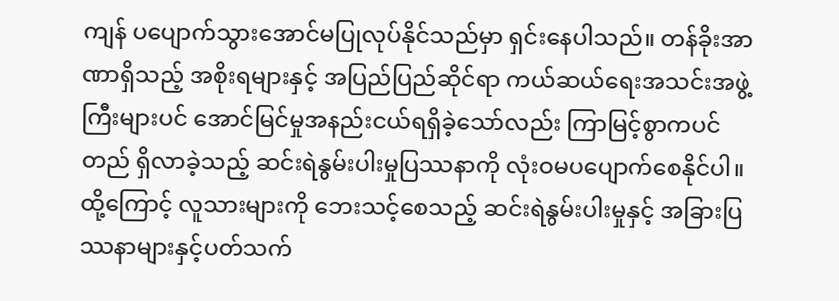ကျန် ပပျောက်သွားအောင်မပြုလုပ်နိုင်သည်မှာ ရှင်းနေပါသည်။ တန်ခိုးအာဏာရှိသည့် အစိုးရများနှင့် အပြည်ပြည်ဆိုင်ရာ ကယ်ဆယ်ရေးအသင်းအဖွဲ့ ကြီးများပင် အောင်မြင်မှုအနည်းငယ်ရရှိခဲ့သော်လည်း ကြာမြင့်စွာကပင်တည် ရှိလာခဲ့သည့် ဆင်းရဲနွမ်းပါးမှုပြဿနာကို လုံးဝမပပျောက်စေနိုင်ပါ။ ထို့ကြောင့် လူသားများကို ဘေးသင့်စေသည့် ဆင်းရဲနွမ်းပါးမှုနှင့် အခြားပြဿနာများနှင့်ပတ်သက်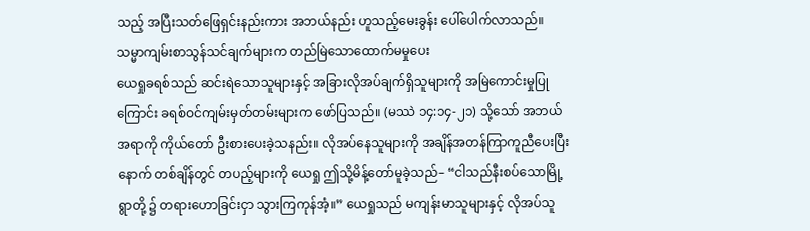သည့် အပြီးသတ်ဖြေရှင်းနည်းကား အဘယ်နည်း ဟူသည့်မေးခွန်း ပေါ်ပေါက်လာသည်။
သမ္မာကျမ်းစာသွန်သင်ချက်များက တည်မြဲသောထောက်မမှုပေး
ယေရှုခရစ်သည် ဆင်းရဲသောသူများနှင့် အခြားလိုအပ်ချက်ရှိသူများကို အမြဲကောင်းမှုပြုကြောင်း ခရစ်ဝင်ကျမ်းမှတ်တမ်းများက ဖော်ပြသည်။ (မဿဲ ၁၄:၁၄-၂၁) သို့သော် အဘယ်အရာကို ကိုယ်တော် ဦးစားပေးခဲ့သနည်း။ လိုအပ်နေသူများကို အချိန်အတန်ကြာကူညီပေးပြီးနောက် တစ်ချိန်တွင် တပည့်များကို ယေရှု ဤသို့မိန့်တော်မူခဲ့သည်– “ငါသည်နီးစပ်သောမြို့ရွာတို့ ၌ တရားဟောခြင်းငှာ သွားကြကုန်အံ့။” ယေရှုသည် မကျန်းမာသူများနှင့် လိုအပ်သူ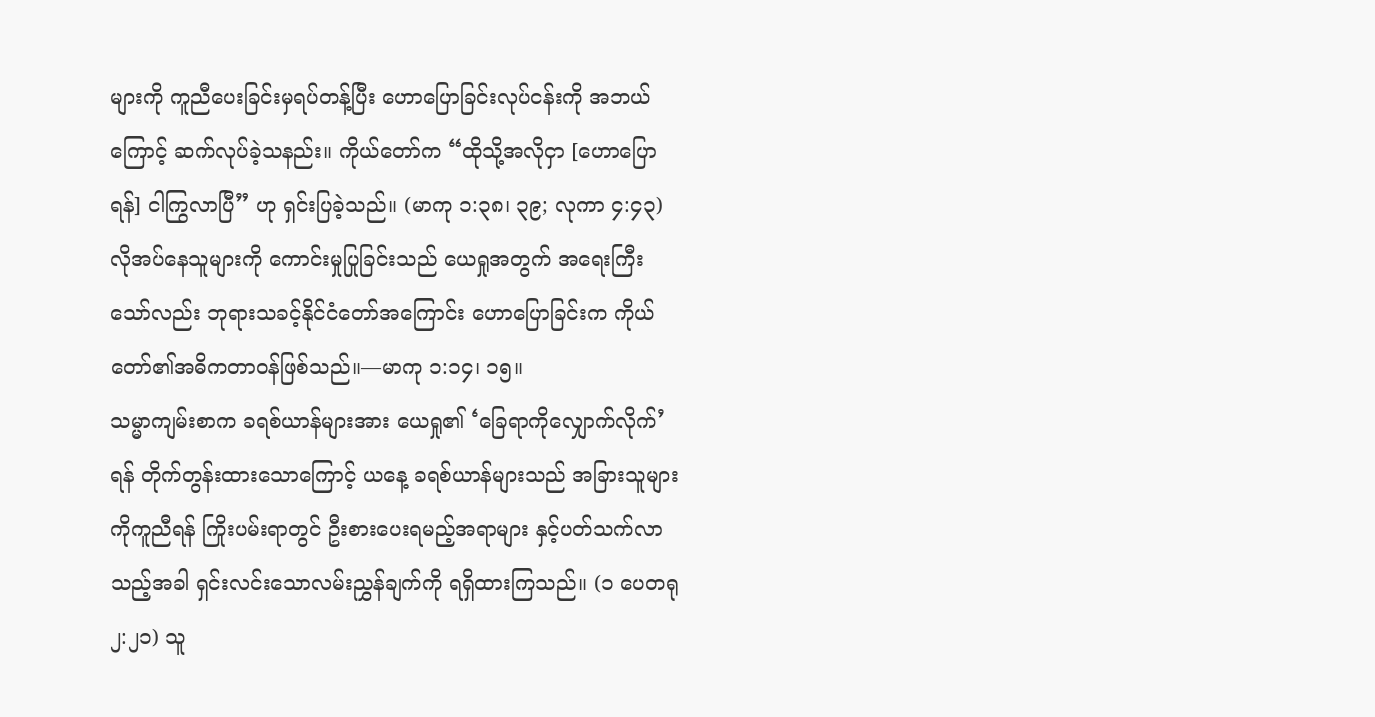များကို ကူညီပေးခြင်းမှရပ်တန့်ပြီး ဟောပြောခြင်းလုပ်ငန်းကို အဘယ်ကြောင့် ဆက်လုပ်ခဲ့သနည်း။ ကိုယ်တော်က “ထိုသို့အလိုငှာ [ဟောပြောရန်] ငါကြွလာပြီ” ဟု ရှင်းပြခဲ့သည်။ (မာကု ၁:၃၈၊ ၃၉; လုကာ ၄:၄၃) လိုအပ်နေသူများကို ကောင်းမှုပြုခြင်းသည် ယေရှုအတွက် အရေးကြီးသော်လည်း ဘုရားသခင့်နိုင်ငံတော်အကြောင်း ဟောပြောခြင်းက ကိုယ်တော်၏အဓိကတာဝန်ဖြစ်သည်။—မာကု ၁:၁၄၊ ၁၅။
သမ္မာကျမ်းစာက ခရစ်ယာန်များအား ယေရှု၏ ‘ခြေရာကိုလျှောက်လိုက်’ ရန် တိုက်တွန်းထားသောကြောင့် ယနေ့ ခရစ်ယာန်များသည် အခြားသူများကိုကူညီရန် ကြိုးပမ်းရာတွင် ဦးစားပေးရမည့်အရာများ နှင့်ပတ်သက်လာသည့်အခါ ရှင်းလင်းသောလမ်းညွှန်ချက်ကို ရရှိထားကြသည်။ (၁ ပေတရု ၂:၂၁) သူ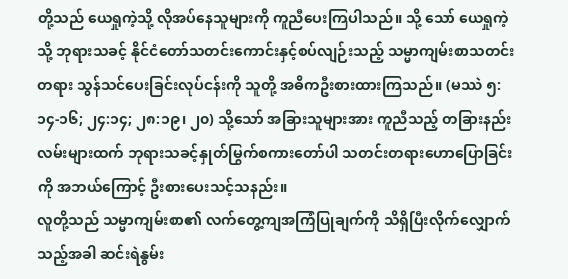တို့သည် ယေရှုကဲ့သို့ လိုအပ်နေသူများကို ကူညီပေးကြပါသည်။ သို့ သော် ယေရှုကဲ့သို့ ဘုရားသခင့် နိုင်ငံတော်သတင်းကောင်းနှင့်စပ်လျဉ်းသည့် သမ္မာကျမ်းစာသတင်းတရား သွန်သင်ပေးခြင်းလုပ်ငန်းကို သူတို့ အဓိကဦးစားထားကြသည်။ (မဿဲ ၅:၁၄-၁၆; ၂၄:၁၄; ၂၈:၁၉၊ ၂၀) သို့သော် အခြားသူများအား ကူညီသည့် တခြားနည်းလမ်းများထက် ဘုရားသခင့်နှုတ်မြွက်စကားတော်ပါ သတင်းတရားဟောပြောခြင်းကို အဘယ်ကြောင့် ဦးစားပေးသင့်သနည်း။
လူတို့သည် သမ္မာကျမ်းစာ၏ လက်တွေ့ကျအကြံပြုချက်ကို သိရှိပြီးလိုက်လျှောက်သည့်အခါ ဆင်းရဲနွမ်း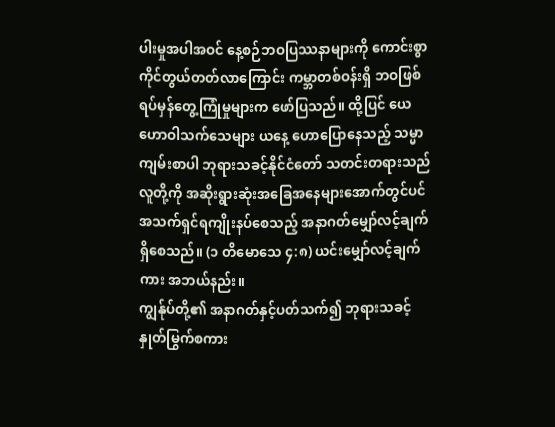ပါးမှုအပါအဝင် နေ့စဉ်ဘဝပြဿနာများကို ကောင်းစွာကိုင်တွယ်တတ်လာကြောင်း ကမ္ဘာတစ်ဝန်းရှိ ဘဝဖြစ်ရပ်မှန်တွေ့ကြုံမှုများက ဖော်ပြသည်။ ထို့ပြင် ယေဟောဝါသက်သေများ ယနေ့ ဟောပြောနေသည့် သမ္မာကျမ်းစာပါ ဘုရားသခင့်နိုင်ငံတော် သတင်းတရားသည် လူတို့ကို အဆိုးရွားဆုံးအခြေအနေများအောက်တွင်ပင် အသက်ရှင်ရကျိုးနပ်စေသည့် အနာဂတ်မျှော်လင့်ချက်ရှိစေသည်။ (၁ တိမောသေ ၄:၈) ယင်းမျှော်လင့်ချက်ကား အဘယ်နည်း။
ကျွန်ုပ်တို့၏ အနာဂတ်နှင့်ပတ်သက်၍ ဘုရားသခင့်နှုတ်မြွက်စကား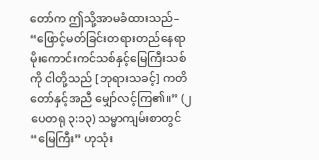တော်က ဤသို့အာမခံထားသည်– “ဖြောင့်မတ်ခြင်းတရားတည်နေရာ မိုးကောင်းကင်သစ်နှင့်မြေကြီးသစ်ကို ငါတို့သည် [ဘုရားသခင့်] ကတိတော်နှင့်အညီ မျှော်လင့်ကြ၏။” (၂ ပေတရု ၃:၁၃) သမ္မာကျမ်းစာတွင် “မြေကြီး” ဟုသုံး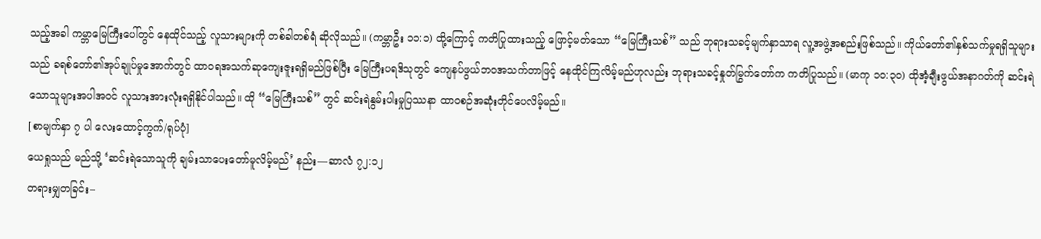သည့်အခါ ကမ္ဘာမြေကြီးပေါ်တွင် နေထိုင်သည့် လူသားများကို တစ်ခါတစ်ရံ ဆိုလိုသည်။ (ကမ္ဘာဦး ၁၁:၁) ထို့ကြောင့် ကတိပြုထားသည့် ဖြောင့်မတ်သော “မြေကြီးသစ်” သည် ဘုရားသခင့်မျက်နှာသာရ လူ့အဖွဲ့အစည်းဖြစ်သည်။ ကိုယ်တော်၏နှစ်သက်မှုရရှိသူများသည် ခရစ်တော်၏အုပ်ချုပ်မှုအောက်တွင် ထာဝရအသက်ဆုကျေးဇူးရရှိမည်ဖြစ်ပြီး မြေကြီးပရဒိသုတွင် ကျေနပ်ဖွယ်ဘဝအသက်တာဖြင့် နေထိုင်ကြလိမ့်မည်ဟုလည်း ဘုရားသခင့်နှုတ်မြွက်တော်က ကတိပြုသည်။ (မာကု ၁၀:၃၀) ထိုအံ့ချီးဖွယ်အနာဂတ်ကို ဆင်းရဲသောသူများအပါအဝင် လူသားအားလုံးရရှိနိုင်ပါသည်။ ထို “မြေကြီးသစ်” တွင် ဆင်းရဲနွမ်းပါးမှုပြဿနာ ထာဝစဉ်အဆုံးတိုင်ပေလိမ့်မည်။
[စာမျက်နှာ ၇ ပါ လေးထောင့်ကွက်/ရုပ်ပုံ]
ယေရှုသည် မည်သို့ ‘ဆင်းရဲသောသူကို ချမ်းသာပေးတော်မူလိမ့်မည်’ နည်း—ဆာလံ ၇၂:၁၂
တရားမျှတခြင်း–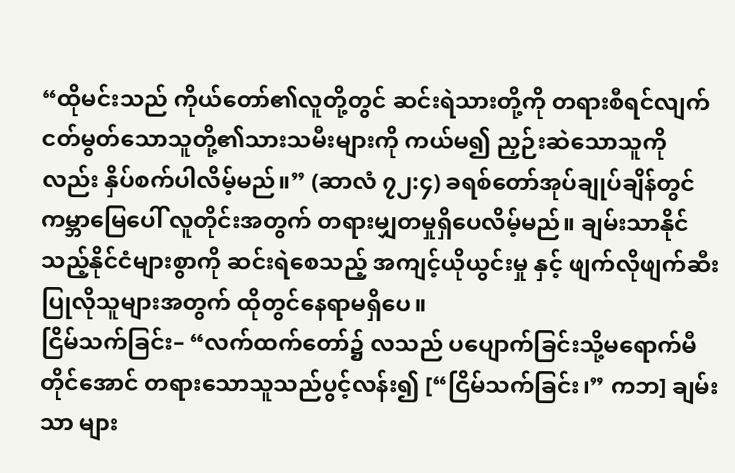“ထိုမင်းသည် ကိုယ်တော်၏လူတို့တွင် ဆင်းရဲသားတို့ကို တရားစီရင်လျက် ငတ်မွတ်သောသူတို့၏သားသမီးများကို ကယ်မ၍ ညှဉ်းဆဲသောသူကိုလည်း နှိပ်စက်ပါလိမ့်မည်။” (ဆာလံ ၇၂:၄) ခရစ်တော်အုပ်ချုပ်ချိန်တွင် ကမ္ဘာမြေပေါ် လူတိုင်းအတွက် တရားမျှတမှုရှိပေလိမ့်မည်။ ချမ်းသာနိုင်သည့်နိုင်ငံများစွာကို ဆင်းရဲစေသည့် အကျင့်ယိုယွင်းမှု နှင့် ဖျက်လိုဖျက်ဆီးပြုလိုသူများအတွက် ထိုတွင်နေရာမရှိပေ။
ငြိမ်သက်ခြင်း– “လက်ထက်တော်၌ လသည် ပပျောက်ခြင်းသို့မရောက်မီတိုင်အောင် တရားသောသူသည်ပွင့်လန်း၍ [“ငြိမ်သက်ခြင်း၊” ကဘ] ချမ်းသာ များ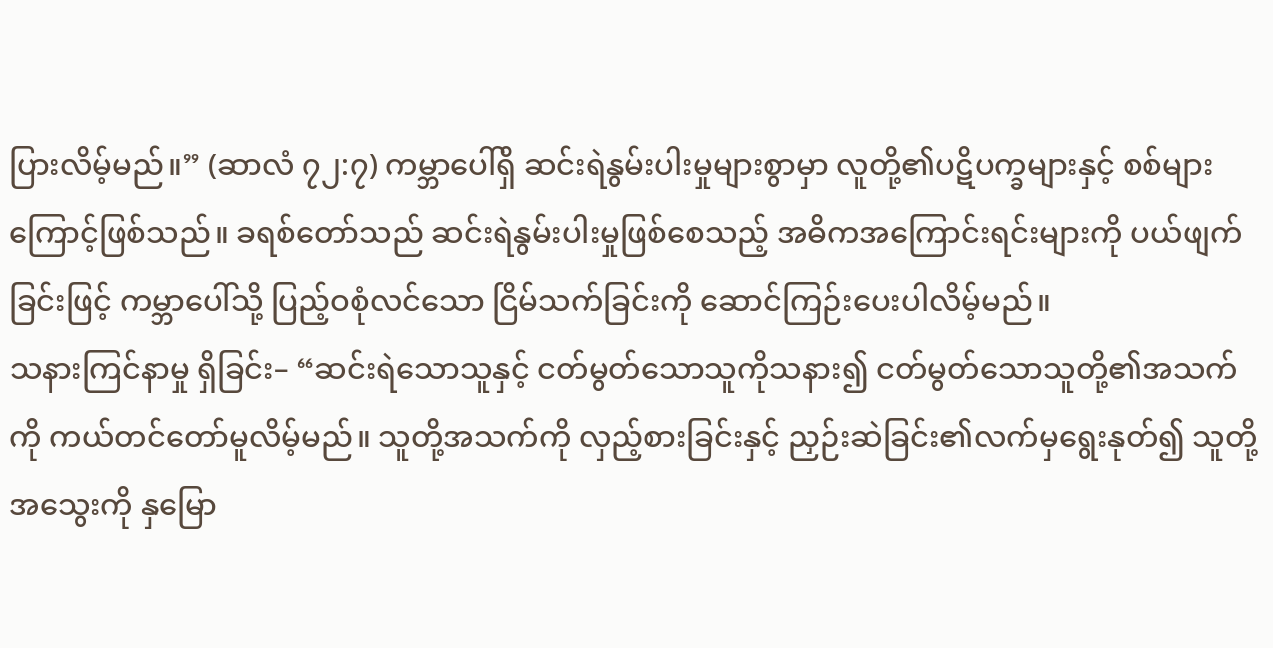ပြားလိမ့်မည်။” (ဆာလံ ၇၂:၇) ကမ္ဘာပေါ်ရှိ ဆင်းရဲနွမ်းပါးမှုများစွာမှာ လူတို့၏ပဋိပက္ခများနှင့် စစ်များကြောင့်ဖြစ်သည်။ ခရစ်တော်သည် ဆင်းရဲနွမ်းပါးမှုဖြစ်စေသည့် အဓိကအကြောင်းရင်းများကို ပယ်ဖျက်ခြင်းဖြင့် ကမ္ဘာပေါ်သို့ ပြည့်ဝစုံလင်သော ငြိမ်သက်ခြင်းကို ဆောင်ကြဉ်းပေးပါလိမ့်မည်။
သနားကြင်နာမှု ရှိခြင်း– “ဆင်းရဲသောသူနှင့် ငတ်မွတ်သောသူကိုသနား၍ ငတ်မွတ်သောသူတို့၏အသက်ကို ကယ်တင်တော်မူလိမ့်မည်။ သူတို့အသက်ကို လှည့်စားခြင်းနှင့် ညှဉ်းဆဲခြင်း၏လက်မှရွေးနုတ်၍ သူတို့အသွေးကို နှမြော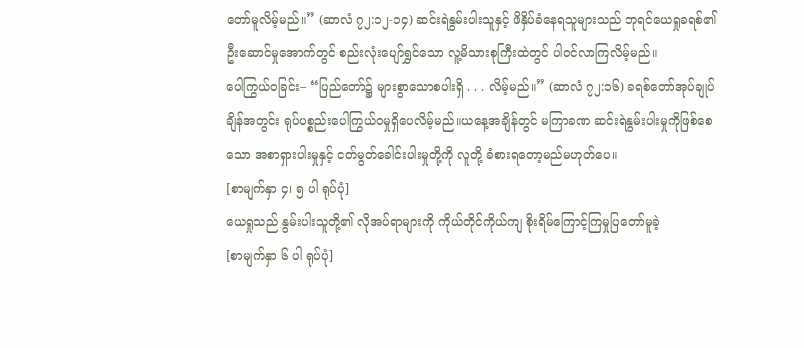တော်မူလိမ့်မည်။” (ဆာလံ ၇၂:၁၂-၁၄) ဆင်းရဲနွမ်းပါးသူနှင့် ဖိနှိပ်ခံနေရသူများသည် ဘုရင်ယေရှုခရစ်၏ ဦးဆောင်မှုအောက်တွင် စည်းလုံးပျော်ရွှင်သော လူ့မိသားစုကြီးထဲတွင် ပါဝင်လာကြလိမ့်မည်။
ပေါကြွယ်ဝခြင်း– “ပြည်တော်၌ များစွာသောစပါးရှိ . . . လိမ့်မည်။” (ဆာလံ ၇၂:၁၆) ခရစ်တော်အုပ်ချုပ်ချိန်အတွင်း ရုပ်ပစ္စည်းပေါကြွယ်ဝမှုရှိပေလိမ့်မည်။ယနေ့အချိန်တွင် မကြာခဏ ဆင်းရဲနွမ်းပါးမှုကိုဖြစ်စေသော အစာရှားပါးမှုနှင့် ငတ်မွတ်ခေါင်းပါးမှုတို့ကို လူတို့ ခံစားရတော့မည်မဟုတ်ပေ။
[စာမျက်နှာ ၄၊ ၅ ပါ ရုပ်ပုံ]
ယေရှုသည် နွမ်းပါးသူတို့၏ လိုအပ်ရာများကို ကိုယ်တိုင်ကိုယ်ကျ စိုးရိမ်ကြောင့်ကြမှုပြတော်မူခဲ့
[စာမျက်နှာ ၆ ပါ ရုပ်ပုံ]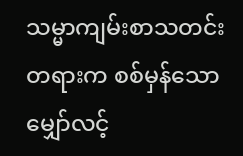သမ္မာကျမ်းစာသတင်းတရားက စစ်မှန်သောမျှော်လင့်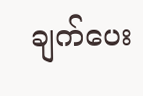ချက်ပေး